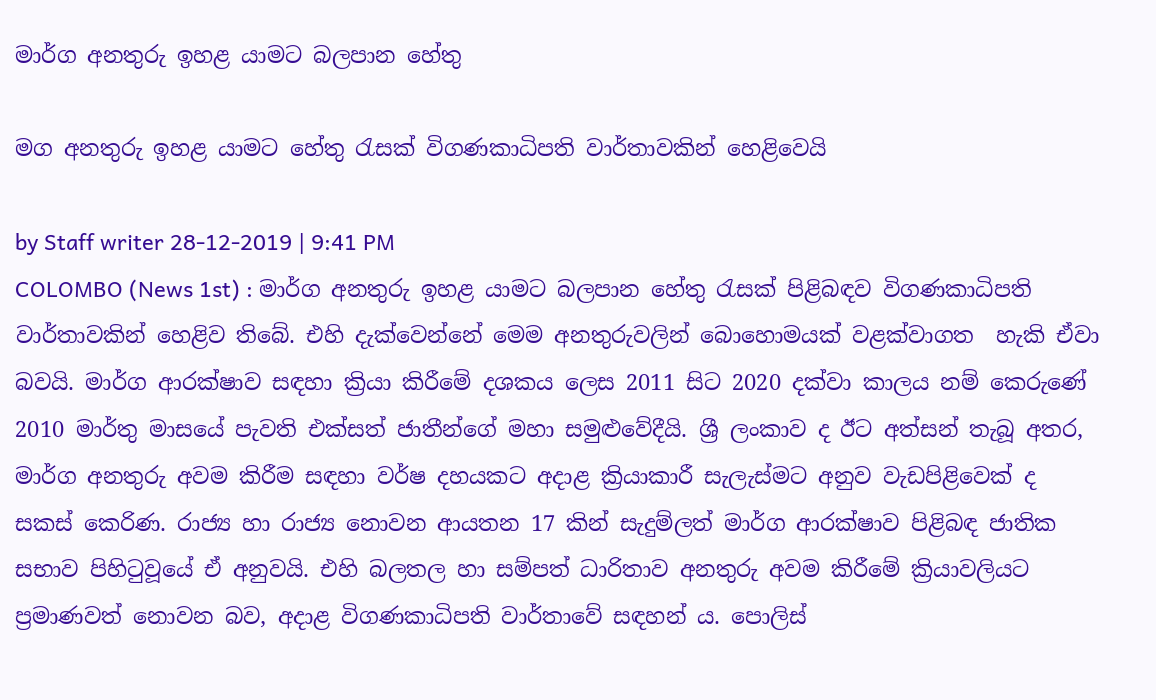මාර්ග අනතුරු ඉහළ යාමට බලපාන හේතු

මග අනතුරු ඉහළ යාමට හේතු රැසක් විගණකාධිපති වාර්තාවකින් හෙළිවෙයි

by Staff writer 28-12-2019 | 9:41 PM
COLOMBO (News 1st) : මාර්ග අනතුරු ඉහළ යාමට බලපාන හේතු රැසක් පිළිබඳව විගණකාධිපති වාර්තාවකින් හෙළිව තිබේ. එහි දැක්වෙන්නේ මෙම අනතුරුවලින් බොහොමයක් වළක්වාගත  හැකි ඒවා බවයි. මාර්ග ආරක්ෂාව සඳහා ක්‍රියා කිරීමේ දශකය ලෙස 2011 සිට 2020 දක්වා කාලය නම් කෙරුණේ 2010 මාර්තු මාසයේ පැවති එක්සත් ජාතීන්ගේ මහා සමුළුවේදීයි. ශ්‍රී ලංකාව ද ඊට අත්සන් තැබූ අතර, මාර්ග අනතුරු අවම කිරීම සඳහා වර්ෂ දහයකට අදාළ ක්‍රියාකාරී සැලැස්මට අනුව වැඩපිළිවෙක් ද සකස් කෙරිණ. රාජ්‍ය හා රාජ්‍ය නොවන ආයතන 17 කින් සැදුම්ලත් මාර්ග ආරක්ෂාව පිළිබඳ ජාතික සභාව පිහිටුවූයේ ඒ අනුවයි. එහි බලතල හා සම්පත් ධාරිතාව අනතුරු අවම කිරීමේ ක්‍රියාවලියට ප්‍රමාණවත් නොවන බව, අදාළ විගණකාධිපති වාර්තාවේ සඳහන් ය. පොලිස්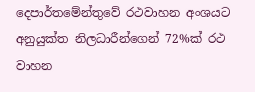දෙපාර්තමේන්තුවේ රථවාහන අංශයට අනුයුක්ත නිලධාරීන්ගෙන් 72%ක් රථ වාහන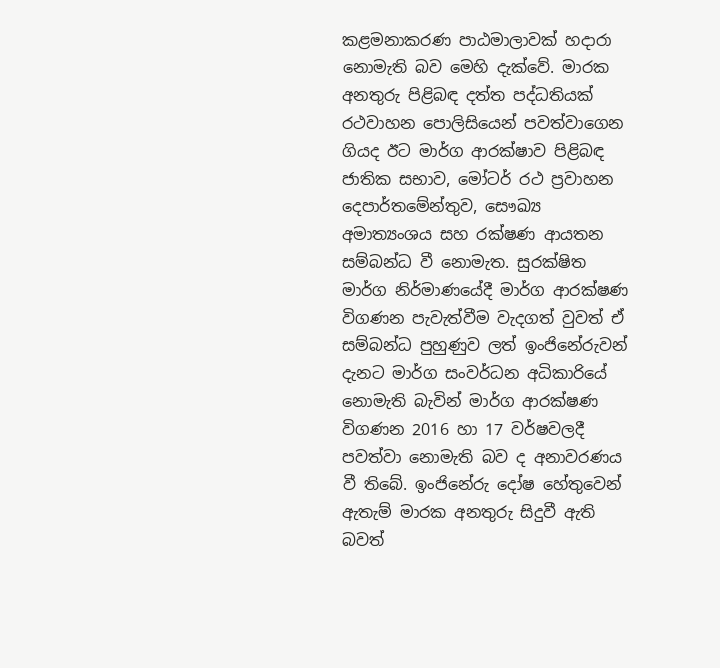කළමනාකරණ පාඨමාලාවක් හදාරා නොමැති බව මෙහි දැක්වේ. මාරක අනතුරු පිළිබඳ දත්ත පද්ධතියක් රථවාහන පොලිසියෙන් පවත්වාගෙන ගියද ඊට මාර්ග ආරක්ෂාව පිළිබඳ ජාතික සභාව, මෝටර් රථ ප්‍රවාහන දෙපාර්තමේන්තුව, සෞඛ්‍ය අමාත්‍යංශය සහ රක්ෂණ ආයතන සම්බන්ධ වී නොමැත. සුරක්ෂිත මාර්ග නිර්මාණයේදී මාර්ග ආරක්ෂණ විගණන පැවැත්වීම වැදගත් වුවත් ඒ සම්බන්ධ පුහුණුව ලත් ඉංජිනේරුවන් දැනට මාර්ග සංවර්ධන අධිකාරියේ නොමැති බැවින් මාර්ග ආරක්ෂණ විගණන 2016 හා 17 වර්ෂවලදී පවත්වා නොමැති බව ද අනාවරණය වී තිබේ. ඉංජිනේරු දෝෂ හේතුවෙන් ඇතැම් මාරක අනතුරු සිදුවී ඇති බවත්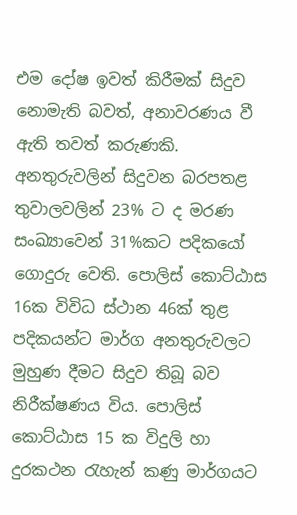එම දෝෂ ඉවත් කිරීමක් සිදුව නොමැති බවත්, අනාවරණය වී ඇති තවත් කරුණකි. අනතුරුවලින් සිදුවන බරපතළ තුවාලවලින් 23% ට ද මරණ සංඛ්‍යාවෙන් 31%කට පදිකයෝ ගොදුරු වෙති. පොලිස් කොට්ඨාස 16ක විවිධ ස්ථාන 46ක් තුළ පදිකයන්ට මාර්ග අනතුරුවලට මුහුණ දීමට සිදුව තිබූ බව නිරීක්ෂණය විය. පොලිස් කොට්ඨාස 15 ක විදුලි හා දුරකථන රැහැන් කණු මාර්ගයට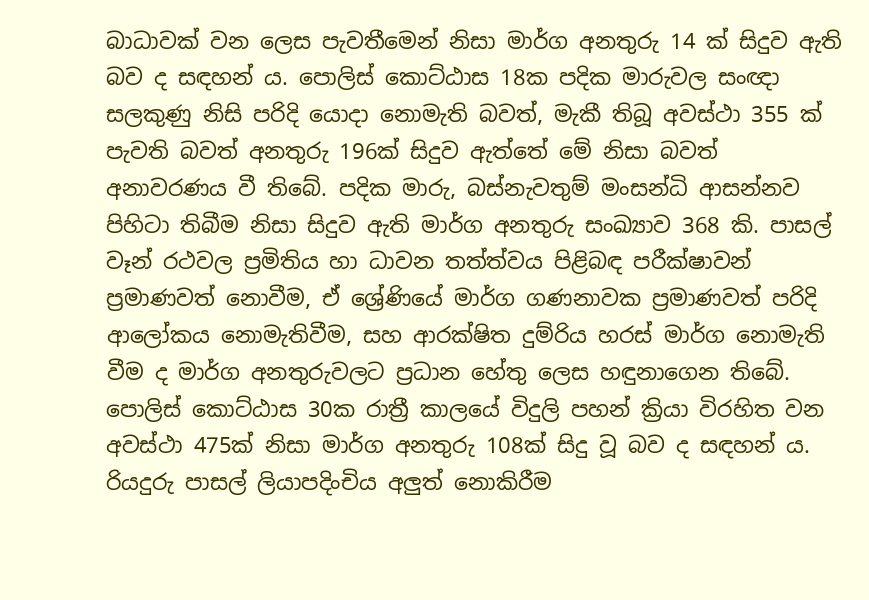බාධාවක් වන ලෙස පැවතීමෙන් නිසා මාර්ග අනතුරු 14 ක් සිදුව ඇති බව ද සඳහන් ය. පොලිස් කොට්ඨාස 18ක පදික මාරුවල සංඥා සලකුණු නිසි පරිදි යොදා නොමැති බවත්, මැකී තිබූ අවස්ථා 355 ක් පැවති බවත් අනතුරු 196ක් සිදුව ඇත්තේ මේ නිසා බවත් අනාවරණය වී තිබේ. පදික මාරු, බස්නැවතුම් මංසන්ධි ආසන්නව පිහිටා තිබීම නිසා සිදුව ඇති මාර්ග අනතුරු සංඛ්‍යාව 368 කි. පාසල් වෑන් රථවල ප්‍රමිතිය හා ධාවන තත්ත්වය පිළිබඳ පරීක්ෂාවන් ප්‍රමාණවත් නොවීම, ඒ ශ්‍රේණියේ මාර්ග ගණනාවක ප්‍රමාණවත් පරිදි ආලෝකය නොමැතිවීම, සහ ආරක්ෂිත දුම්රිය හරස් මාර්ග නොමැති වීම ද මාර්ග අනතුරුවලට ප්‍රධාන හේතු ලෙස හඳුනාගෙන තිබේ. පොලිස් කොට්ඨාස 30ක රාත්‍රී කාලයේ විදුලි පහන් ක්‍රියා විරහිත වන අවස්ථා 475ක් නිසා මාර්ග අනතුරු 108ක් සිදු වූ බව ද සඳහන් ය. රියදුරු පාසල් ලියාපදිංචිය අලුත් නොකිරීම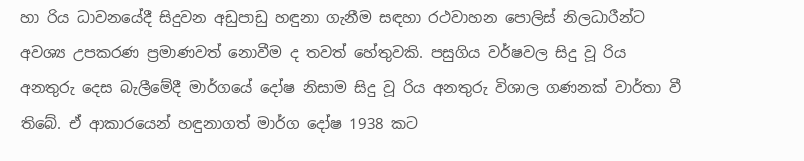හා රිය ධාවනයේදී සිදුවන අඩුපාඩු හඳුනා ගැනීම සඳහා රථවාහන පොලිස් නිලධාරීන්ට අවශ්‍ය උපකරණ ප්‍රමාණවත් නොවීම ද තවත් හේතුවකි. පසුගිය වර්ෂවල සිදු වූ රිය අනතුරු දෙස බැලීමේදී මාර්ගයේ දෝෂ නිසාම සිදු වූ රිය අනතුරු විශාල ගණනක් වාර්තා වී තිබේ. ඒ ආකාරයෙන් හඳුනාගත් මාර්ග දෝෂ 1938 කට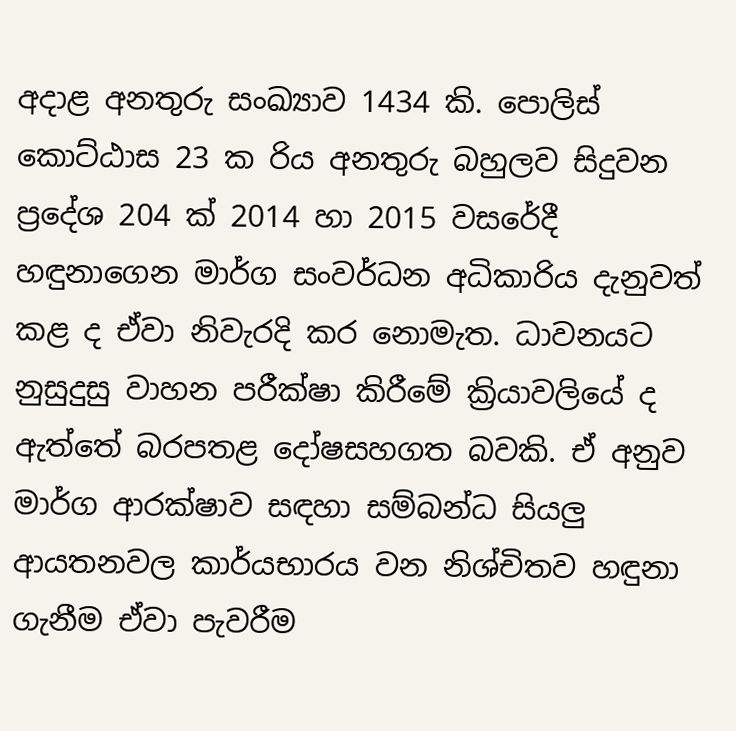අදාළ අනතුරු සංඛ්‍යාව 1434 කි. පොලිස් කොට්ඨාස 23 ක රිය අනතුරු බහුලව සිදුවන ප්‍රදේශ 204 ක් 2014 හා 2015 වසරේදී හඳුනාගෙන මාර්ග සංවර්ධන අධිකාරිය දැනුවත් කළ ද ඒවා නිවැරදි කර නොමැත. ධාවනයට නුසුදුසු වාහන පරීක්ෂා කිරීමේ ක්‍රියාවලියේ ද ඇත්තේ බරපතළ දෝෂසහගත බවකි. ඒ අනුව මාර්ග ආරක්ෂාව සඳහා සම්බන්ධ සියලු ආයතනවල කාර්යභාරය වන නිශ්චිතව හඳුනා ගැනීම ඒවා පැවරීම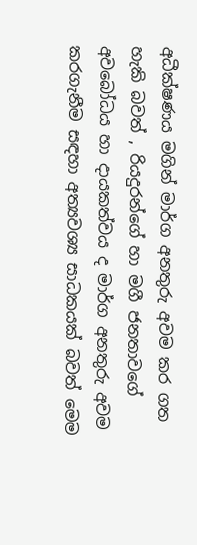අධීක්ෂණය මගින් මාර්ග අනතුරු අවම කර ගත හැකි බවත් , රියදුරන්ගේ හා මගී ජනතාවගේ අවබෝධය හා දායකත්වය ද මාර්ග අනතුරු අවම කරගැනීම සඳහා අත්‍යවශ්‍ය සාධකයක් බවත් මෙම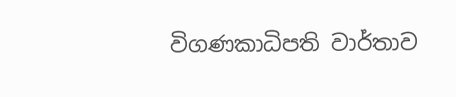විගණකාධිපති වාර්තාව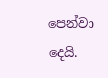පෙන්වා දෙයි.